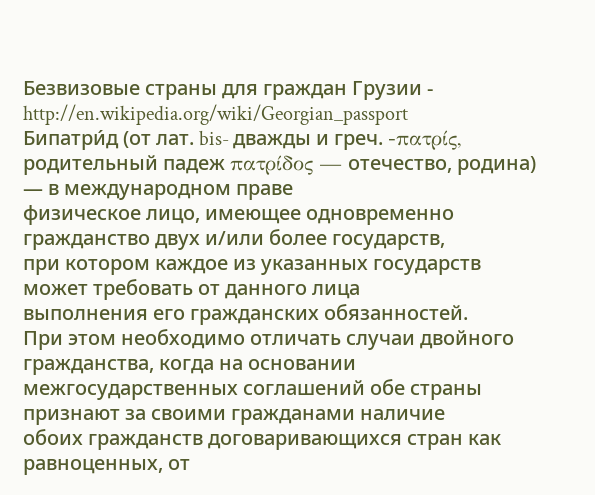Безвизовые страны для граждан Грузии -
http://en.wikipedia.org/wiki/Georgian_passport
Бипатри́д (от лат. bis- дважды и греч. -πατρίς,
родительный падеж πατρίδος — отечество, родина) — в международном праве
физическое лицо, имеющее одновременно гражданство двух и/или более государств,
при котором каждое из указанных государств может требовать от данного лица
выполнения его гражданских обязанностей.
При этом необходимо отличать случаи двойного гражданства, когда на основании
межгосударственных соглашений обе страны признают за своими гражданами наличие
обоих гражданств договаривающихся стран как равноценных, от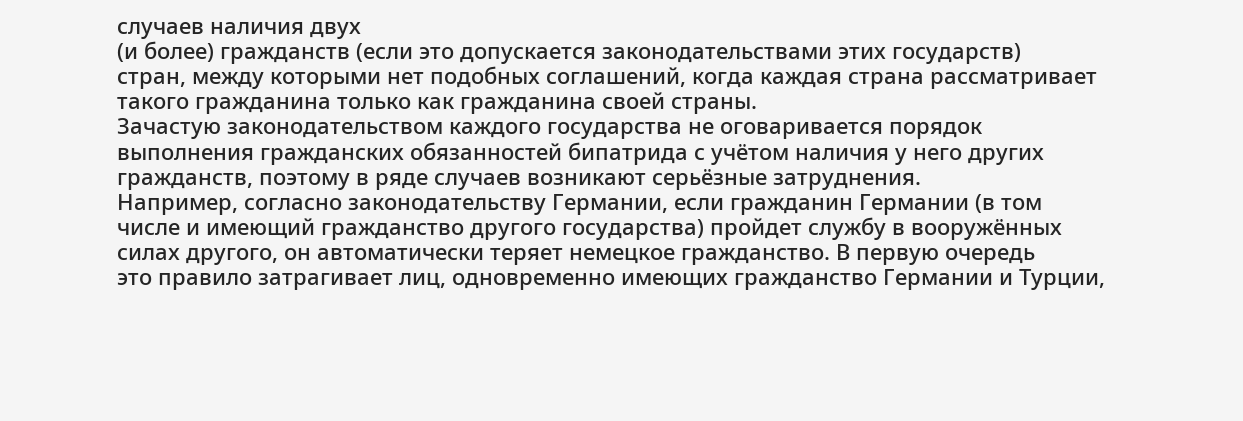случаев наличия двух
(и более) гражданств (если это допускается законодательствами этих государств)
стран, между которыми нет подобных соглашений, когда каждая страна рассматривает
такого гражданина только как гражданина своей страны.
Зачастую законодательством каждого государства не оговаривается порядок
выполнения гражданских обязанностей бипатрида с учётом наличия у него других
гражданств, поэтому в ряде случаев возникают серьёзные затруднения.
Например, согласно законодательству Германии, если гражданин Германии (в том
числе и имеющий гражданство другого государства) пройдет службу в вооружённых
силах другого, он автоматически теряет немецкое гражданство. В первую очередь
это правило затрагивает лиц, одновременно имеющих гражданство Германии и Турции,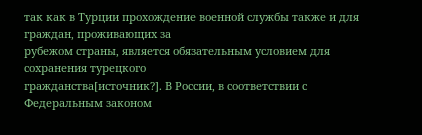так как в Турции прохождение военной службы также и для граждан, проживающих за
рубежом страны, является обязательным условием для сохранения турецкого
гражданства[источник?]. В России, в соответствии с Федеральным законом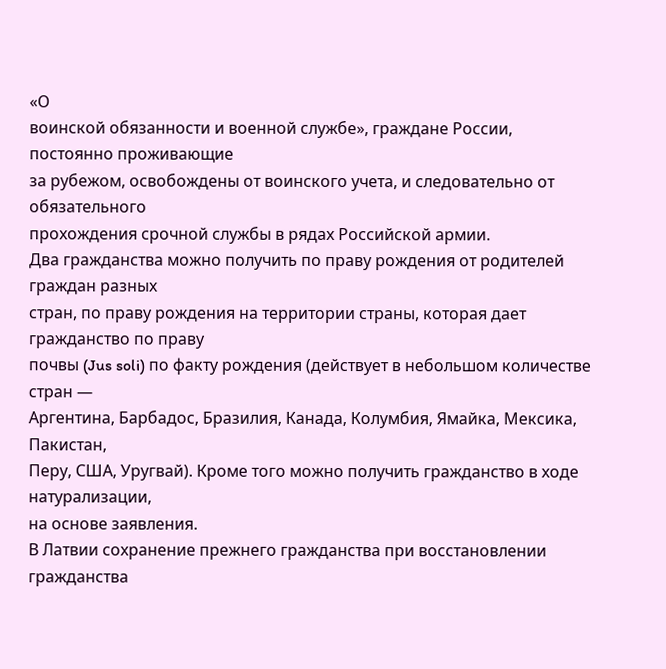«О
воинской обязанности и военной службе», граждане России, постоянно проживающие
за рубежом, освобождены от воинского учета, и следовательно от обязательного
прохождения срочной службы в рядах Российской армии.
Два гражданства можно получить по праву рождения от родителей граждан разных
стран, по праву рождения на территории страны, которая дает гражданство по праву
почвы (Jus soli) по факту рождения (действует в небольшом количестве стран —
Аргентина, Барбадос, Бразилия, Канада, Колумбия, Ямайка, Мексика, Пакистан,
Перу, США, Уругвай). Кроме того можно получить гражданство в ходе натурализации,
на основе заявления.
В Латвии сохранение прежнего гражданства при восстановлении гражданства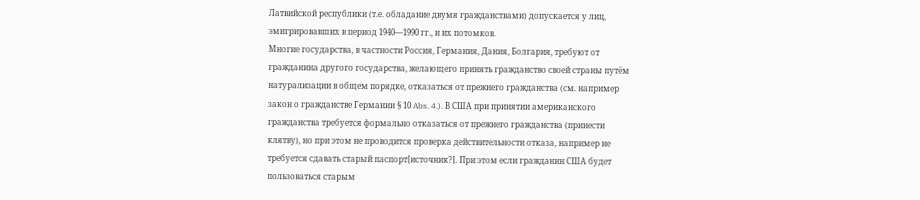Латвийской республики (т.е. обладание двумя гражданствами) допускается у лиц,
эмигрировавших в период 1940—1990 гг., и их потомков.
Многие государства, в частности Россия, Германия, Дания, Болгария, требуют от
гражданина другого государства, желающего принять гражданство своей страны путём
натурализации в общем порядке, отказаться от прежнего гражданства (см. например
закон о гражданстве Германии § 10 Abs. 4.). В США при принятии американского
гражданства требуется формально отказаться от прежнего гражданства (принести
клятву), но при этом не проводится проверка действительности отказа, например не
требуется сдавать старый паспорт[источник?]. При этом если гражданин США будет
пользоваться старым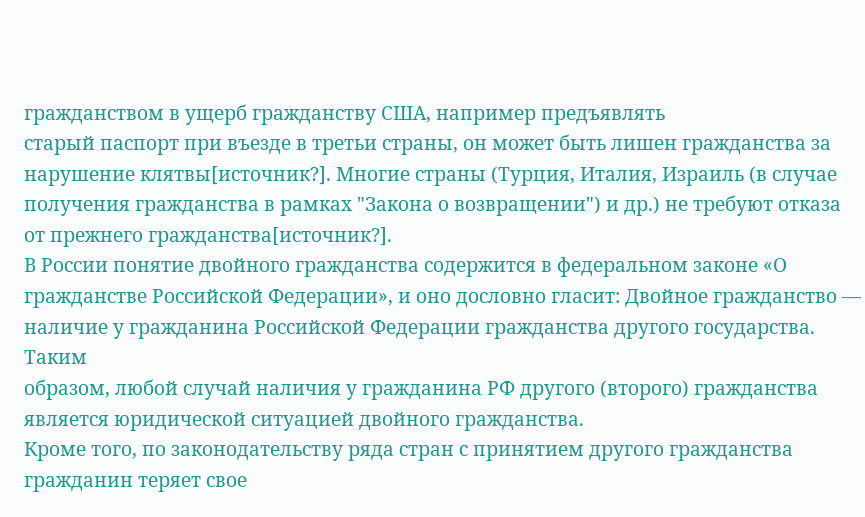гражданством в ущерб гражданству США, например предъявлять
старый паспорт при въезде в третьи страны, он может быть лишен гражданства за
нарушение клятвы[источник?]. Многие страны (Турция, Италия, Израиль (в случае
получения гражданства в рамках "Закона о возвращении") и др.) не требуют отказа
от прежнего гражданства[источник?].
В России понятие двойного гражданства содержится в федеральном законе «О
гражданстве Российской Федерации», и оно дословно гласит: Двойное гражданство —
наличие у гражданина Российской Федерации гражданства другого государства. Таким
образом, любой случай наличия у гражданина РФ другого (второго) гражданства
является юридической ситуацией двойного гражданства.
Кроме того, по законодательству ряда стран с принятием другого гражданства
гражданин теряет свое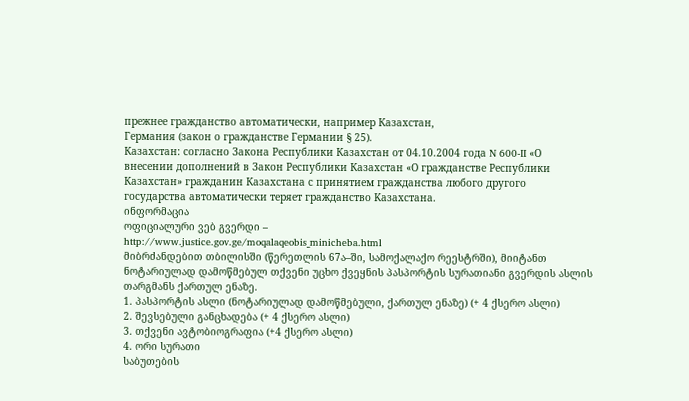прежнее гражданство автоматически, например Казахстан,
Германия (закон о гражданстве Германии § 25).
Казахстан: согласно Закона Республики Казахстан от 04.10.2004 года N 600-II «О
внесении дополнений в Закон Республики Казахстан «О гражданстве Республики
Казахстан» гражданин Казахстана с принятием гражданства любого другого
государства автоматически теряет гражданство Kазахстана.
ინფორმაცია
ოფიციალური ვებ გვერდი –
http://www.justice.gov.ge/moqalaqeobis_minicheba.html
მიბრძანდებით თბილისში (წერეთლის 67ა–ში, სამოქალაქო რეესტრში), მიიტანთ
ნოტარიულად დამოწმებულ თქვენი უცხო ქვეყნის პასპორტის სურათიანი გვერდის ასლის
თარგმანს ქართულ ენაზე.
1. პასპორტის ასლი (ნოტარიულად დამოწმებული, ქართულ ენაზე) (+ 4 ქსერო ასლი)
2. შევსებული განცხადება (+ 4 ქსერო ასლი)
3. თქვენი ავტობიოგრაფია (+4 ქსერო ასლი)
4. ორი სურათი
საბუთების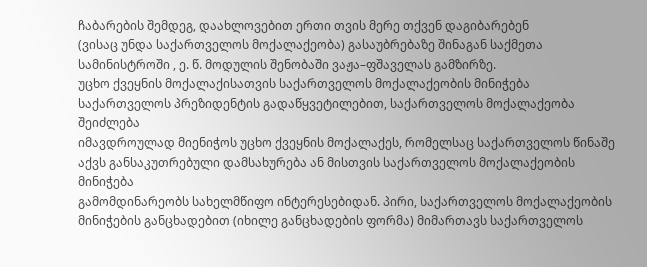ჩაბარების შემდეგ, დაახლოვებით ერთი თვის მერე თქვენ დაგიბარებენ
(ვისაც უნდა საქართველოს მოქალაქეობა) გასაუბრებაზე შინაგან საქმეთა
სამინისტროში , ე. წ. მოდულის შენობაში ვაჟა–ფშაველას გამზირზე.
უცხო ქვეყნის მოქალაქისათვის საქართველოს მოქალაქეობის მინიჭება
საქართველოს პრეზიდენტის გადაწყვეტილებით, საქართველოს მოქალაქეობა შეიძლება
იმავდროულად მიენიჭოს უცხო ქვეყნის მოქალაქეს, რომელსაც საქართველოს წინაშე
აქვს განსაკუთრებული დამსახურება ან მისთვის საქართველოს მოქალაქეობის მინიჭება
გამომდინარეობს სახელმწიფო ინტერესებიდან. პირი, საქართველოს მოქალაქეობის
მინიჭების განცხადებით (იხილე განცხადების ფორმა) მიმართავს საქართველოს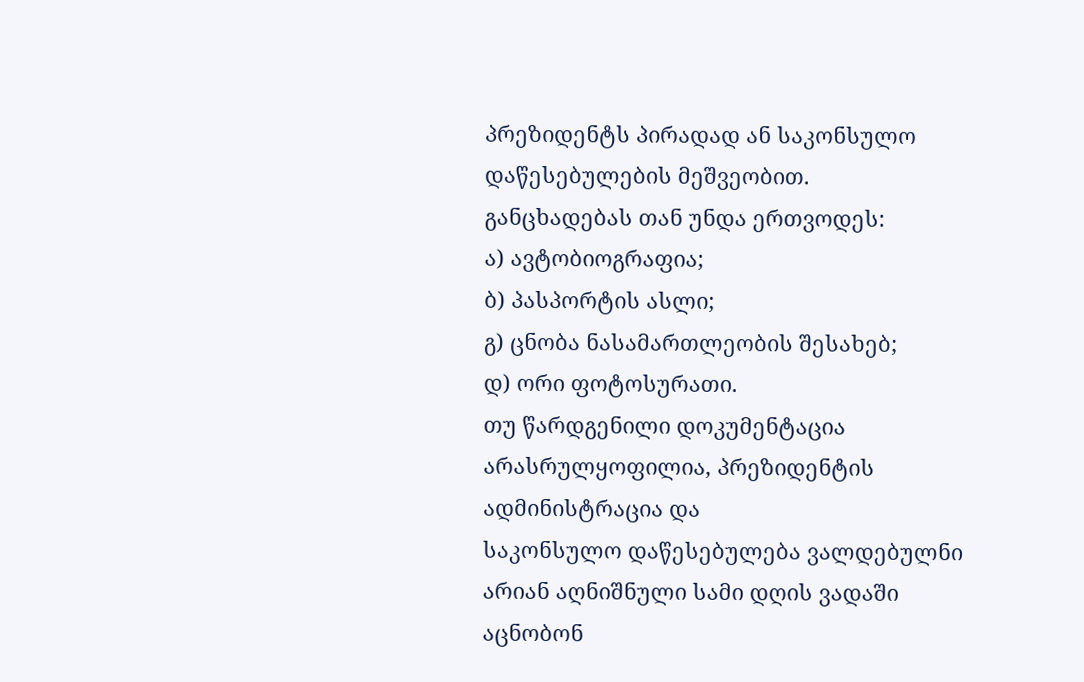პრეზიდენტს პირადად ან საკონსულო დაწესებულების მეშვეობით.
განცხადებას თან უნდა ერთვოდეს:
ა) ავტობიოგრაფია;
ბ) პასპორტის ასლი;
გ) ცნობა ნასამართლეობის შესახებ;
დ) ორი ფოტოსურათი.
თუ წარდგენილი დოკუმენტაცია არასრულყოფილია, პრეზიდენტის ადმინისტრაცია და
საკონსულო დაწესებულება ვალდებულნი არიან აღნიშნული სამი დღის ვადაში აცნობონ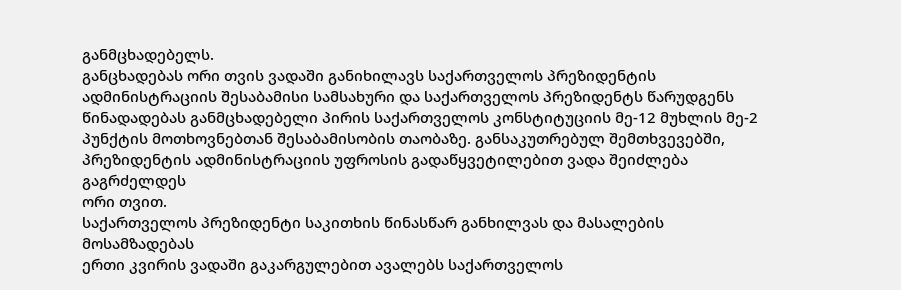განმცხადებელს.
განცხადებას ორი თვის ვადაში განიხილავს საქართველოს პრეზიდენტის
ადმინისტრაციის შესაბამისი სამსახური და საქართველოს პრეზიდენტს წარუდგენს
წინადადებას განმცხადებელი პირის საქართველოს კონსტიტუციის მე-12 მუხლის მე-2
პუნქტის მოთხოვნებთან შესაბამისობის თაობაზე. განსაკუთრებულ შემთხვევებში,
პრეზიდენტის ადმინისტრაციის უფროსის გადაწყვეტილებით ვადა შეიძლება გაგრძელდეს
ორი თვით.
საქართველოს პრეზიდენტი საკითხის წინასწარ განხილვას და მასალების მოსამზადებას
ერთი კვირის ვადაში გაკარგულებით ავალებს საქართველოს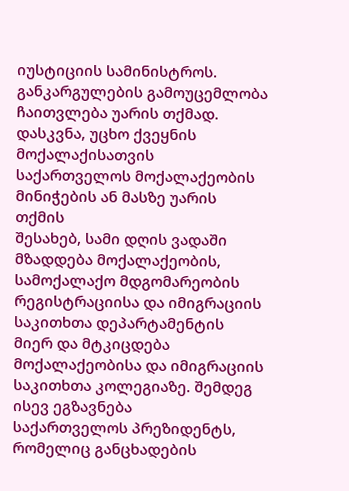იუსტიციის სამინისტროს.
განკარგულების გამოუცემლობა ჩაითვლება უარის თქმად. დასკვნა, უცხო ქვეყნის
მოქალაქისათვის საქართველოს მოქალაქეობის მინიჭების ან მასზე უარის თქმის
შესახებ, სამი დღის ვადაში მზადდება მოქალაქეობის, სამოქალაქო მდგომარეობის
რეგისტრაციისა და იმიგრაციის საკითხთა დეპარტამენტის მიერ და მტკიცდება
მოქალაქეობისა და იმიგრაციის საკითხთა კოლეგიაზე. შემდეგ ისევ ეგზავნება
საქართველოს პრეზიდენტს, რომელიც განცხადების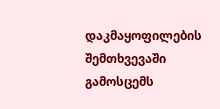დაკმაყოფილების შემთხვევაში
გამოსცემს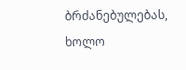ბრძანებულებას, ხოლო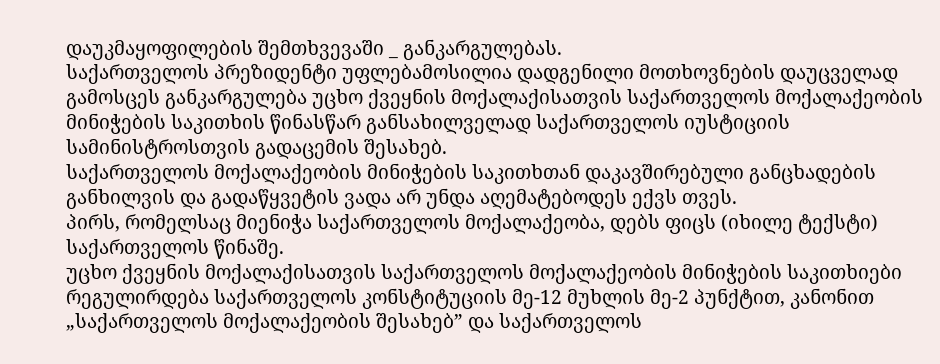დაუკმაყოფილების შემთხვევაში _ განკარგულებას.
საქართველოს პრეზიდენტი უფლებამოსილია დადგენილი მოთხოვნების დაუცველად
გამოსცეს განკარგულება უცხო ქვეყნის მოქალაქისათვის საქართველოს მოქალაქეობის
მინიჭების საკითხის წინასწარ განსახილველად საქართველოს იუსტიციის
სამინისტროსთვის გადაცემის შესახებ.
საქართველოს მოქალაქეობის მინიჭების საკითხთან დაკავშირებული განცხადების
განხილვის და გადაწყვეტის ვადა არ უნდა აღემატებოდეს ექვს თვეს.
პირს, რომელსაც მიენიჭა საქართველოს მოქალაქეობა, დებს ფიცს (იხილე ტექსტი)
საქართველოს წინაშე.
უცხო ქვეყნის მოქალაქისათვის საქართველოს მოქალაქეობის მინიჭების საკითხიები
რეგულირდება საქართველოს კონსტიტუციის მე-12 მუხლის მე-2 პუნქტით, კანონით
„საქართველოს მოქალაქეობის შესახებ” და საქართველოს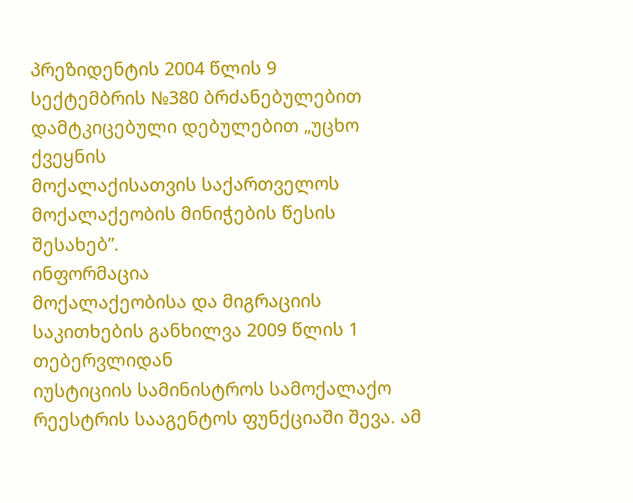პრეზიდენტის 2004 წლის 9
სექტემბრის №380 ბრძანებულებით დამტკიცებული დებულებით „უცხო ქვეყნის
მოქალაქისათვის საქართველოს მოქალაქეობის მინიჭების წესის შესახებ”.
ინფორმაცია
მოქალაქეობისა და მიგრაციის საკითხების განხილვა 2009 წლის 1 თებერვლიდან
იუსტიციის სამინისტროს სამოქალაქო რეესტრის სააგენტოს ფუნქციაში შევა. ამ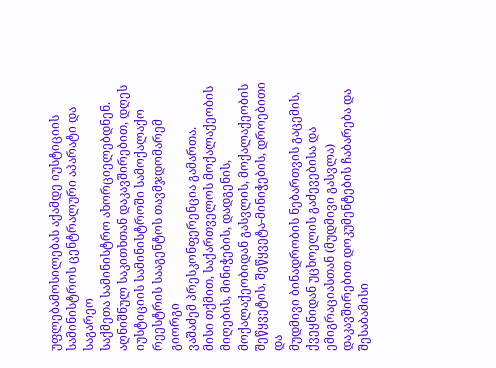უფლებამოსილებას აქამდე იუსტიციის სამინისტროს ცენტრალური აპარატი და საგარეო
საქმეთა სამინისტრო ახორციელებდნენ. აღნიშნულ საკითხთან დაკავშირებით, დღეს
იუსტიციის სამინისტროში სამოქალაქო რეესტრის სააგენტოს თავმჯდომარემ გიორგი
ვაშაძემ პრესკონფერენცია გამართა.
მისი თქმით, საქართველოს მოქალაქეობის მიღების, მინიჭების, დადგენის,
მოქალაქეობიდან გასვლის, მოქალაქეობის შეწყვეტის, შეწყვეტა-მინიჭების, დროებითი და
მუდმივი ბინადრობის ნებართვის გაცემის, ქვეყნიდან უცხოელის გაძევებისა და
ემიგრაციასთან (მუდმივი გასვლა) დაკავშირებით დოკუმენტების ჩაბარება და შესაბამისი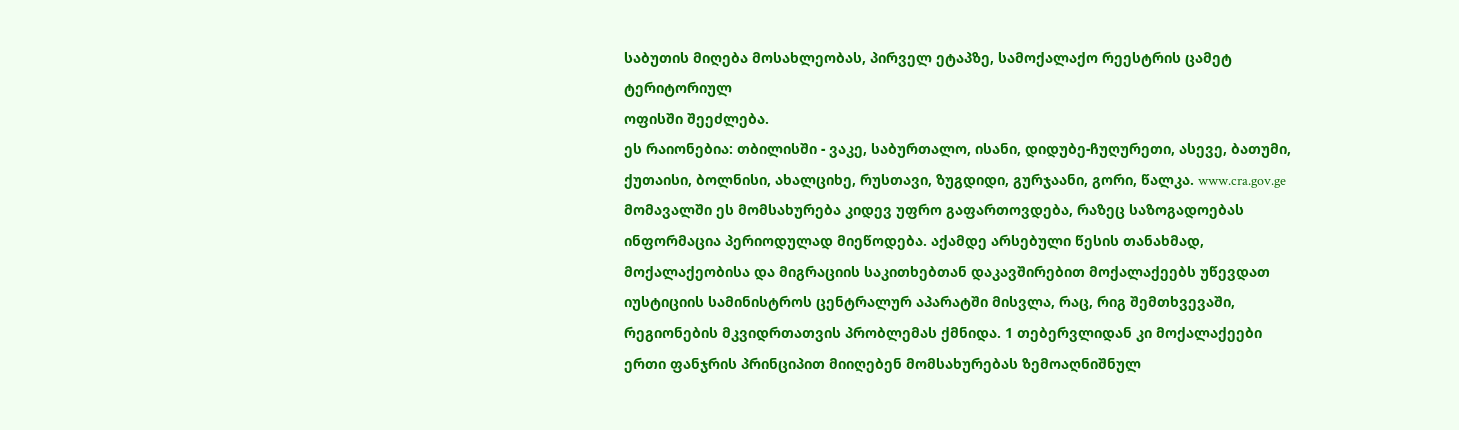საბუთის მიღება მოსახლეობას, პირველ ეტაპზე, სამოქალაქო რეესტრის ცამეტ ტერიტორიულ
ოფისში შეეძლება.
ეს რაიონებია: თბილისში - ვაკე, საბურთალო, ისანი, დიდუბე-ჩუღურეთი, ასევე, ბათუმი, ქუთაისი, ბოლნისი, ახალციხე, რუსთავი, ზუგდიდი, გურჯაანი, გორი, წალკა. www.cra.gov.ge
მომავალში ეს მომსახურება კიდევ უფრო გაფართოვდება, რაზეც საზოგადოებას ინფორმაცია პერიოდულად მიეწოდება. აქამდე არსებული წესის თანახმად, მოქალაქეობისა და მიგრაციის საკითხებთან დაკავშირებით მოქალაქეებს უწევდათ იუსტიციის სამინისტროს ცენტრალურ აპარატში მისვლა, რაც, რიგ შემთხვევაში, რეგიონების მკვიდრთათვის პრობლემას ქმნიდა. 1 თებერვლიდან კი მოქალაქეები ერთი ფანჯრის პრინციპით მიიღებენ მომსახურებას ზემოაღნიშნულ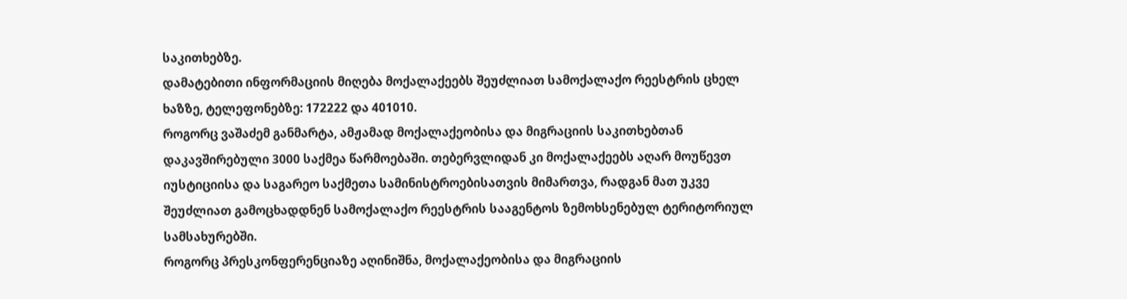საკითხებზე.
დამატებითი ინფორმაციის მიღება მოქალაქეებს შეუძლიათ სამოქალაქო რეესტრის ცხელ
ხაზზე, ტელეფონებზე: 172222 და 401010.
როგორც ვაშაძემ განმარტა, ამჟამად მოქალაქეობისა და მიგრაციის საკითხებთან
დაკავშირებული 3000 საქმეა წარმოებაში. თებერვლიდან კი მოქალაქეებს აღარ მოუწევთ
იუსტიციისა და საგარეო საქმეთა სამინისტროებისათვის მიმართვა, რადგან მათ უკვე
შეუძლიათ გამოცხადდნენ სამოქალაქო რეესტრის სააგენტოს ზემოხსენებულ ტერიტორიულ
სამსახურებში.
როგორც პრესკონფერენციაზე აღინიშნა, მოქალაქეობისა და მიგრაციის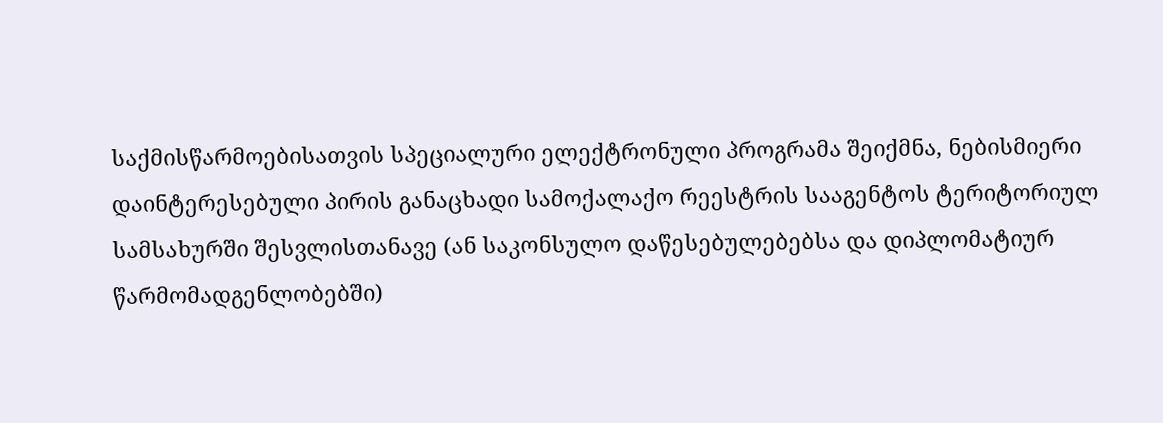საქმისწარმოებისათვის სპეციალური ელექტრონული პროგრამა შეიქმნა, ნებისმიერი
დაინტერესებული პირის განაცხადი სამოქალაქო რეესტრის სააგენტოს ტერიტორიულ
სამსახურში შესვლისთანავე (ან საკონსულო დაწესებულებებსა და დიპლომატიურ
წარმომადგენლობებში)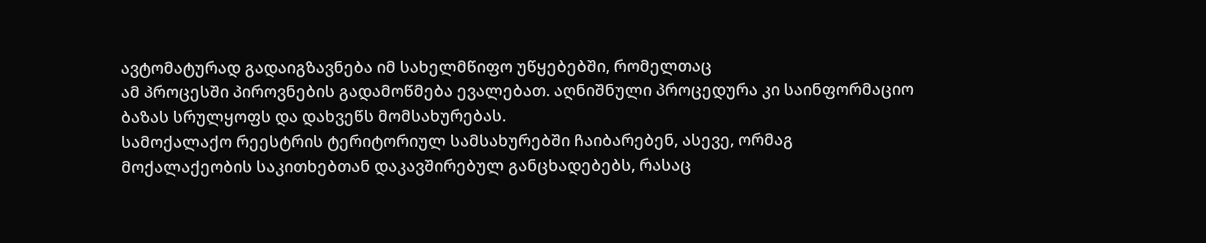ავტომატურად გადაიგზავნება იმ სახელმწიფო უწყებებში, რომელთაც
ამ პროცესში პიროვნების გადამოწმება ევალებათ. აღნიშნული პროცედურა კი საინფორმაციო
ბაზას სრულყოფს და დახვეწს მომსახურებას.
სამოქალაქო რეესტრის ტერიტორიულ სამსახურებში ჩაიბარებენ, ასევე, ორმაგ
მოქალაქეობის საკითხებთან დაკავშირებულ განცხადებებს, რასაც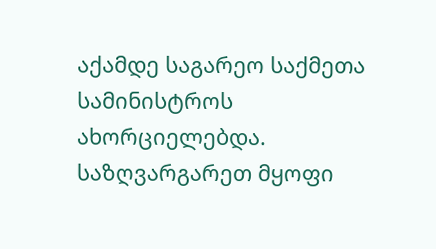აქამდე საგარეო საქმეთა
სამინისტროს ახორციელებდა. საზღვარგარეთ მყოფი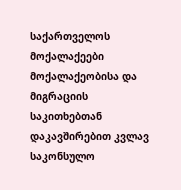საქართველოს მოქალაქეები
მოქალაქეობისა და მიგრაციის საკითხებთან დაკავშირებით კვლავ საკონსულო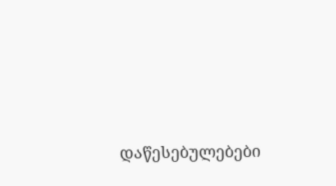დაწესებულებები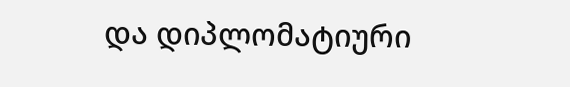და დიპლომატიური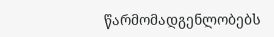წარმომადგენლობებს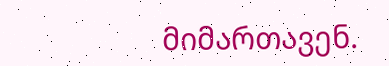მიმართავენ.